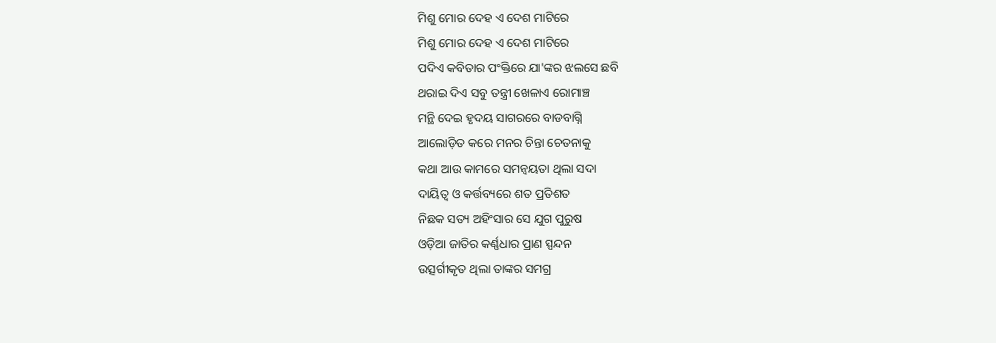ମିଶୁ ମୋର ଦେହ ଏ ଦେଶ ମାଟିରେ
ମିଶୁ ମୋର ଦେହ ଏ ଦେଶ ମାଟିରେ
ପଦିଏ କବିତାର ପଂକ୍ତିରେ ଯା'ଙ୍କର ଝଲସେ ଛବି
ଥରାଇ ଦିଏ ସବୁ ତନ୍ତ୍ରୀ ଖେଳାଏ ରୋମାଞ୍ଚ
ମନ୍ଥି ଦେଇ ହୃଦୟ ସାଗରରେ ବାଡବାଗ୍ନି
ଆଲୋଡ଼ିତ କରେ ମନର ଚିନ୍ତା ଚେତନାକୁ
କଥା ଆଉ କାମରେ ସମନ୍ଵୟତା ଥିଲା ସଦା
ଦାୟିତ୍ଵ ଓ କର୍ତ୍ତବ୍ୟରେ ଶତ ପ୍ରତିଶତ
ନିଛକ ସତ୍ୟ ଅହିଂସାର ସେ ଯୁଗ ପୁରୁଷ
ଓଡ଼ିଆ ଜାତିର କର୍ଣ୍ଣଧାର ପ୍ରାଣ ସ୍ପନ୍ଦନ
ଉତ୍ସର୍ଗୀକୃତ ଥିଲା ତାଙ୍କର ସମଗ୍ର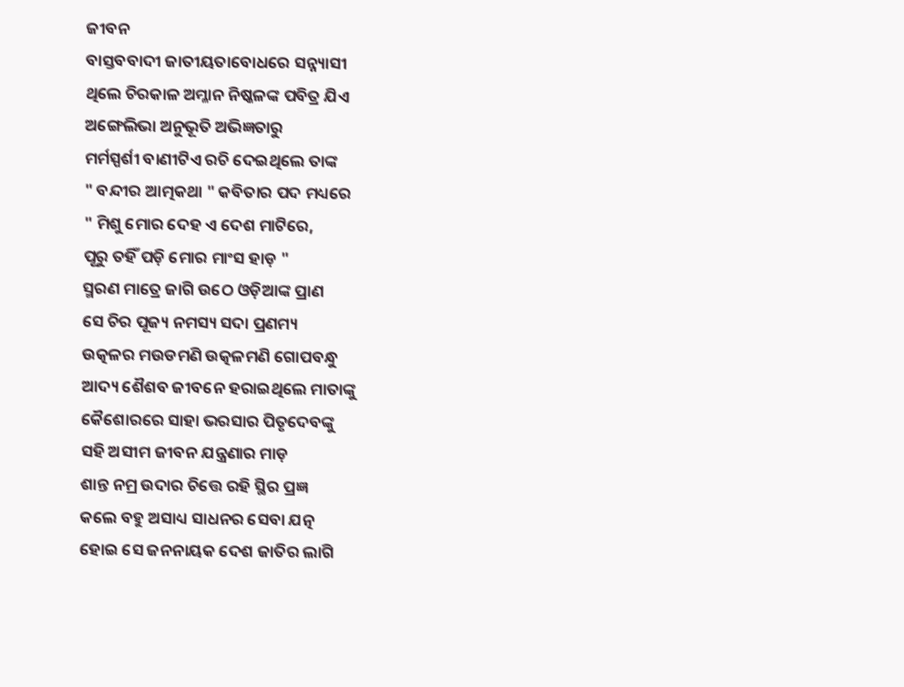ଜୀବନ
ବାସ୍ତବବାଦୀ ଜାତୀୟତାବୋଧରେ ସନ୍ନ୍ୟାସୀ
ଥିଲେ ଚିରକାଳ ଅମ୍ଳାନ ନିଷ୍କଳଙ୍କ ପବିତ୍ର ଯିଏ
ଅଙ୍ଗେଲିଭା ଅନୁଭୂତି ଅଭିଜ୍ଞତାରୁ
ମର୍ମସ୍ପର୍ଶୀ ବାଣୀଟିଏ ରଚି ଦେଇଥିଲେ ତାଙ୍କ
" ବନ୍ଦୀର ଆତ୍ମକଥା " କବିତାର ପଦ ମଧ୍ୟରେ
" ମିଶୁ ମୋର ଦେହ ଏ ଦେଶ ମାଟିରେ,
ପୂରୁ ତହିଁ ପଡ଼ି ମୋର ମାଂସ ହାଡ଼ "
ସ୍ମରଣ ମାତ୍ରେ ଜାଗି ଉଠେ ଓଡ଼ିଆଙ୍କ ପ୍ରାଣ
ସେ ଚିର ପୂଜ୍ୟ ନମସ୍ୟ ସଦା ପ୍ରଣମ୍ୟ
ଉତ୍କଳର ମଉଡମଣି ଉତ୍କଳମଣି ଗୋପବନ୍ଧୁ
ଆଦ୍ୟ ଶୈଶବ ଜୀବନେ ହରାଇଥିଲେ ମାତାଙ୍କୁ
କୈଶୋରରେ ସାହା ଭରସାର ପିତୃଦେବଙ୍କୁ
ସହି ଅସୀମ ଜୀବନ ଯନ୍ତ୍ରଣାର ମାଡ଼
ଶାନ୍ତ ନମ୍ର ଉଦାର ଚିତ୍ତେ ରହି ସ୍ଥିର ପ୍ରଜ୍ଞ
କଲେ ବହୁ ଅସାଧ୍ୟ ସାଧନର ସେବା ଯତ୍ନ
ହୋଇ ସେ ଜନନାୟକ ଦେଶ ଜାତିର ଲାଗି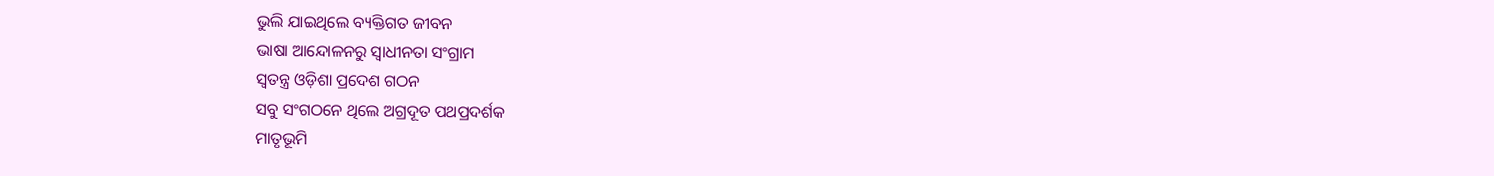ଭୁଲି ଯାଇଥିଲେ ବ୍ୟକ୍ତିଗତ ଜୀବନ
ଭାଷା ଆନ୍ଦୋଳନରୁ ସ୍ବାଧୀନତା ସଂଗ୍ରାମ
ସ୍ବତନ୍ତ୍ର ଓଡ଼ିଶା ପ୍ରଦେଶ ଗଠନ
ସବୁ ସଂଗଠନେ ଥିଲେ ଅଗ୍ରଦୂତ ପଥପ୍ରଦର୍ଶକ
ମାତୃଭୂମି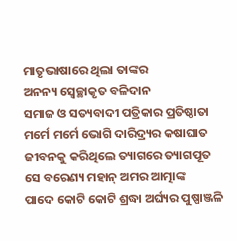ମାତୃଭାଷାରେ ଥିଲା ତାଙ୍କର
ଅନନ୍ୟ ସ୍ଵେଚ୍ଛାକୃତ ବଳିଦାନ
ସମାଜ ଓ ସତ୍ୟବାଦୀ ପତ୍ରିକାର ପ୍ରତିଷ୍ଠାତା
ମର୍ମେ ମର୍ମେ ଭୋଗି ଦାରିଦ୍ର୍ୟର କଷାଘାତ
ଜୀବନକୁ କରିଥିଲେ ତ୍ୟାଗରେ ତ୍ୟାଗପୂତ
ସେ ବରେଣ୍ୟ ମହାନ୍ ଅମର ଆତ୍ମାଙ୍କ
ପାଦେ କୋଟି କୋଟି ଶ୍ରଦ୍ଧା ଅର୍ଘ୍ୟର ପୁଷ୍ପାଞ୍ଜଳି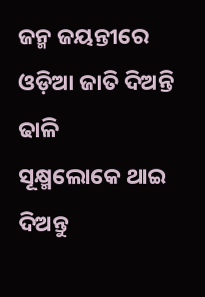ଜନ୍ମ ଜୟନ୍ତୀରେ ଓଡ଼ିଆ ଜାତି ଦିଅନ୍ତି ଢାଳି
ସୂକ୍ଷ୍ମଲୋକେ ଥାଇ ଦିଅନ୍ତୁ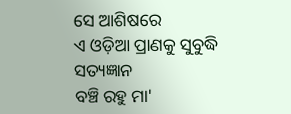ସେ ଆଶିଷରେ
ଏ ଓଡ଼ିଆ ପ୍ରାଣକୁ ସୁବୁଦ୍ଧି ସତ୍ୟଜ୍ଞାନ
ବଞ୍ଚି ରହୁ ମା'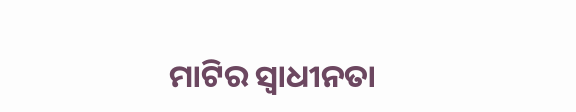ମାଟିର ସ୍ଵାଧୀନତା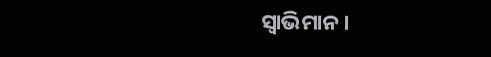ସ୍ଵାଭିମାନ।